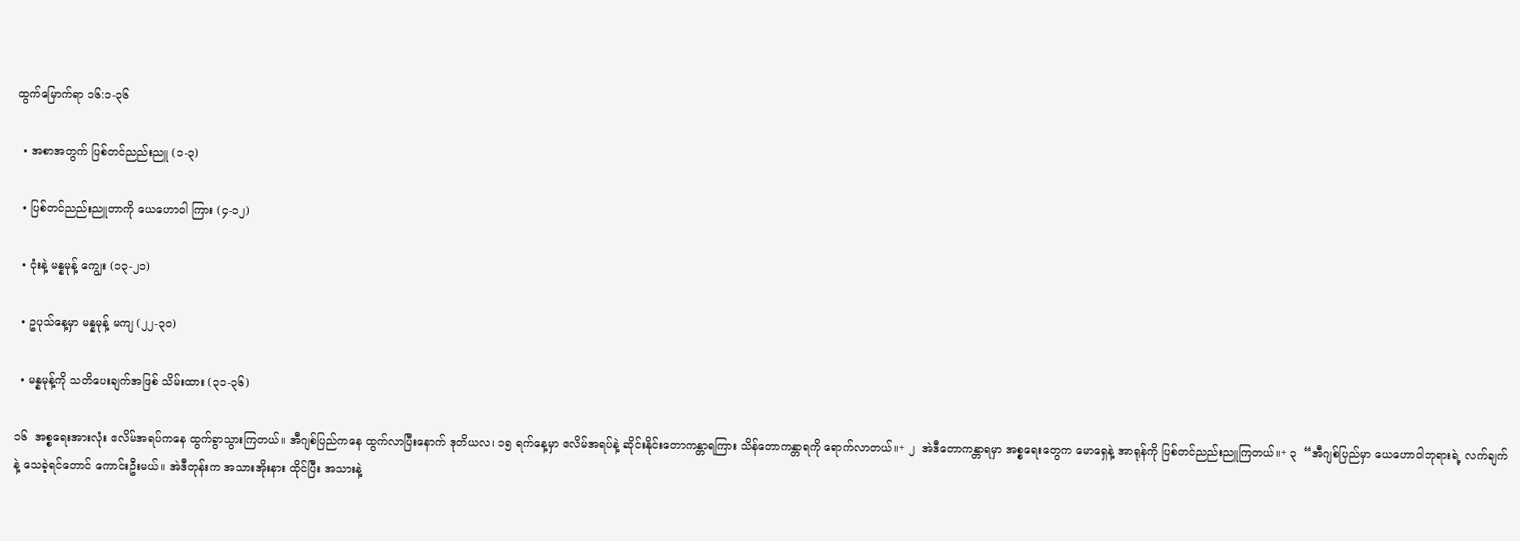ထွက်မြောက်ရာ ၁၆:၁-၃၆

  • အစာအတွက် ပြစ်တင်ညည်းညူ (၁-၃)

  • ပြစ်တင်ညည်းညူတာကို ယေဟောဝါ ကြား (၄-၁၂)

  • ငုံးနဲ့ မန္နမုန့် ကျွေး (၁၃-၂၁)

  • ဥပုသ်နေ့မှာ မန္နမုန့် မကျ (၂၂-၃၀)

  • မန္နမုန့်ကို သတိပေးချက်အဖြစ် သိမ်းထား (၃၁-၃၆)

၁၆  အစ္စရေးအားလုံး ဧလိမ်အရပ်ကနေ ထွက်ခွာသွားကြတယ်။ အီဂျစ်ပြည်ကနေ ထွက်လာပြီးနောက် ဒုတိယလ၊ ၁၅ ရက်နေ့မှာ ဧလိမ်အရပ်နဲ့ ဆိုင်းနိုင်းတောကန္တာရကြား သိန်တောကန္တာရကို ရောက်လာတယ်။+ ၂  အဲဒီတောကန္တာရမှာ အစ္စရေးတွေက မောရှေနဲ့ အာရုန်ကို ပြစ်တင်ညည်းညူကြတယ်။+ ၃  “အီဂျစ်ပြည်မှာ ယေဟောဝါဘုရားရဲ့ လက်ချက်နဲ့ သေခဲ့ရင်တောင် ကောင်းဦးမယ်။ အဲဒီတုန်းက အသားအိုးနား ထိုင်ပြီး အသားနဲ့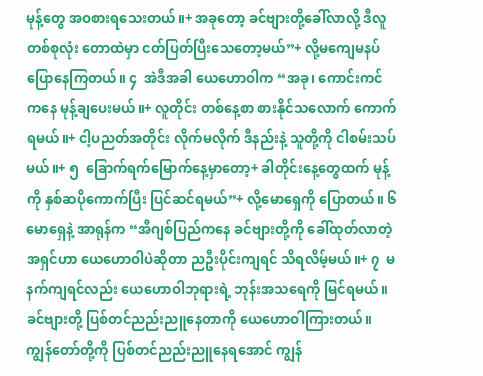မုန့်တွေ အဝစားရသေးတယ်။+ အခုတော့ ခင်ဗျားတို့ခေါ်လာလို့ ဒီလူတစ်စုလုံး တောထဲမှာ ငတ်ပြတ်ပြီးသေတော့မယ်”+ လို့မကျေမနပ် ပြောနေကြတယ်။ ၄  အဲဒီအခါ ယေဟောဝါက “အခု၊ ကောင်းကင်ကနေ မုန့်ချပေးမယ်။+ လူတိုင်း တစ်နေ့စာ စားနိုင်သလောက် ကောက်ရမယ်။+ ငါ့ပညတ်အတိုင်း လိုက်မလိုက် ဒီနည်းနဲ့ သူတို့ကို ငါစမ်းသပ်မယ်။+ ၅  ခြောက်ရက်မြောက်နေ့မှာတော့+ ခါတိုင်းနေ့တွေထက် မုန့်ကို နှစ်ဆပိုကောက်ပြီး ပြင်ဆင်ရမယ်”+ လို့မောရှေကို ပြောတယ်။ ၆  မောရှေနဲ့ အာရုန်က “အီဂျစ်ပြည်ကနေ ခင်ဗျားတို့ကို ခေါ်ထုတ်လာတဲ့အရှင်ဟာ ယေဟောဝါပဲဆိုတာ ညဦးပိုင်းကျရင် သိရလိမ့်မယ်။+ ၇  မနက်ကျရင်လည်း ယေဟောဝါဘုရားရဲ့ ဘုန်းအသရေကို မြင်ရမယ်။ ခင်ဗျားတို့ ပြစ်တင်ညည်းညူနေတာကို ယေဟောဝါကြားတယ်။ ကျွန်တော်တို့ကို ပြစ်တင်ညည်းညူနေရအောင် ကျွန်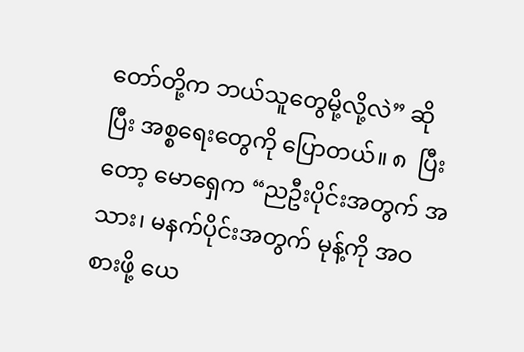တော်တို့က ဘယ်သူတွေမို့လို့လဲ” ဆိုပြီး အစ္စရေးတွေကို ပြောတယ်။ ၈  ပြီးတော့ မောရှေက “ညဦးပိုင်းအတွက် အသား၊ မနက်ပိုင်းအတွက် မုန့်ကို အဝစားဖို့ ယေ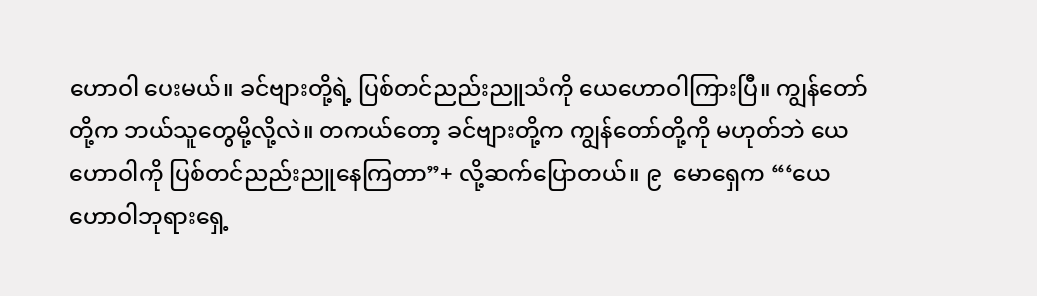ဟောဝါ ပေးမယ်။ ခင်ဗျားတို့ရဲ့ ပြစ်တင်ညည်းညူသံကို ယေဟောဝါကြားပြီ။ ကျွန်တော်တို့က ဘယ်သူတွေမို့လို့လဲ။ တကယ်တော့ ခင်ဗျားတို့က ကျွန်တော်တို့ကို မဟုတ်ဘဲ ယေဟောဝါကို ပြစ်တင်ညည်းညူနေကြတာ”+ လို့ဆက်ပြောတယ်။ ၉  မောရှေက “‘ယေဟောဝါဘုရားရှေ့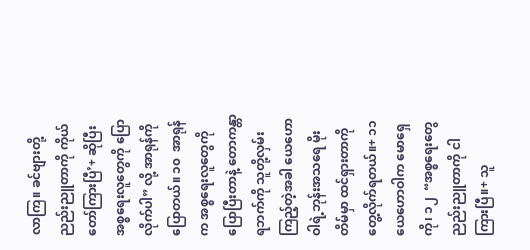လာကြ။ ခင်ဗျားတို့ညည်းညူတာကို ကိုယ်တော်ကြားပြီ’+ ဆိုပြီး အစ္စရေးလူတွေကို ပြောလိုက်ပါ” လို့ အာရုန်ကို ပြောတယ်။ ၁၀  အာရုန်က အစ္စရေးလူတွေကို ပြောပြီးတာနဲ့ တောကန္တာရဘက်ကို သူတို့လှမ်းကြည့်တဲ့အခါ ယေဟောဝါရဲ့ဘုန်းအသရေ မိုးတိမ်မှာ ထင်ရှားတာကို တွေ့လိုက်ရတယ်။+ ၁၁  ယေဟောဝါက မောရှေကို၊ ၁၂  “အစ္စရေးတွေ ညည်းညူတာကို ငါကြားပြီ။+ သူ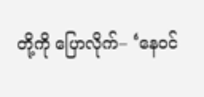တို့ကို ပြောလိုက်– ‘နေဝင်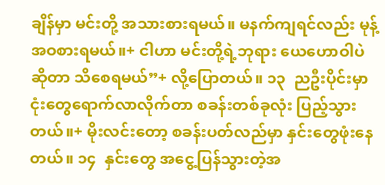ချိန်မှာ မင်းတို့ အသားစားရမယ်။ မနက်ကျရင်လည်း မုန့်အဝစားရမယ်။+ ငါဟာ မင်းတို့ရဲ့ဘုရား ယေဟောဝါပဲဆိုတာ သိစေရမယ်”+ လို့ပြောတယ်။ ၁၃  ညဦးပိုင်းမှာ ငုံးတွေရောက်လာလိုက်တာ စခန်းတစ်ခုလုံး ပြည့်သွားတယ်။+ မိုးလင်းတော့ စခန်းပတ်လည်မှာ နှင်းတွေဖုံးနေတယ်။ ၁၄  နှင်းတွေ အငွေ့ပြန်သွားတဲ့အ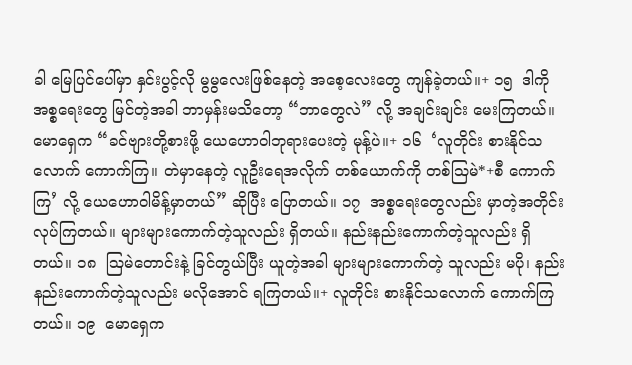ခါ မြေပြင်ပေါ်မှာ နှင်းပွင့်လို မွမွလေးဖြစ်နေတဲ့ အစေ့လေးတွေ ကျန်ခဲ့တယ်။+ ၁၅  ဒါကို အစ္စရေးတွေ မြင်တဲ့အခါ ဘာမှန်းမသိတော့ “ဘာတွေလဲ” လို့ အချင်းချင်း မေးကြတယ်။ မောရှေက “ခင်ဗျားတို့စားဖို့ ယေဟောဝါဘုရားပေးတဲ့ မုန့်ပဲ။+ ၁၆  ‘လူတိုင်း စားနိုင်သလောက် ကောက်ကြ။ တဲမှာနေတဲ့ လူဦးရေအလိုက် တစ်ယောက်ကို တစ်ဩမဲ*+စီ ကောက်ကြ’ လို့ ယေဟောဝါမိန့်မှာတယ်” ဆိုပြီး ပြောတယ်။ ၁၇  အစ္စရေးတွေလည်း မှာတဲ့အတိုင်း လုပ်ကြတယ်။ များများကောက်တဲ့သူလည်း ရှိတယ်။ နည်းနည်းကောက်တဲ့သူလည်း ရှိတယ်။ ၁၈  ဩမဲတောင်းနဲ့ ခြင်တွယ်ပြီး ယူတဲ့အခါ များများကောက်တဲ့ သူလည်း မပို၊ နည်းနည်းကောက်တဲ့သူလည်း မလိုအောင် ရကြတယ်။+ လူတိုင်း စားနိုင်သလောက် ကောက်ကြတယ်။ ၁၉  မောရှေက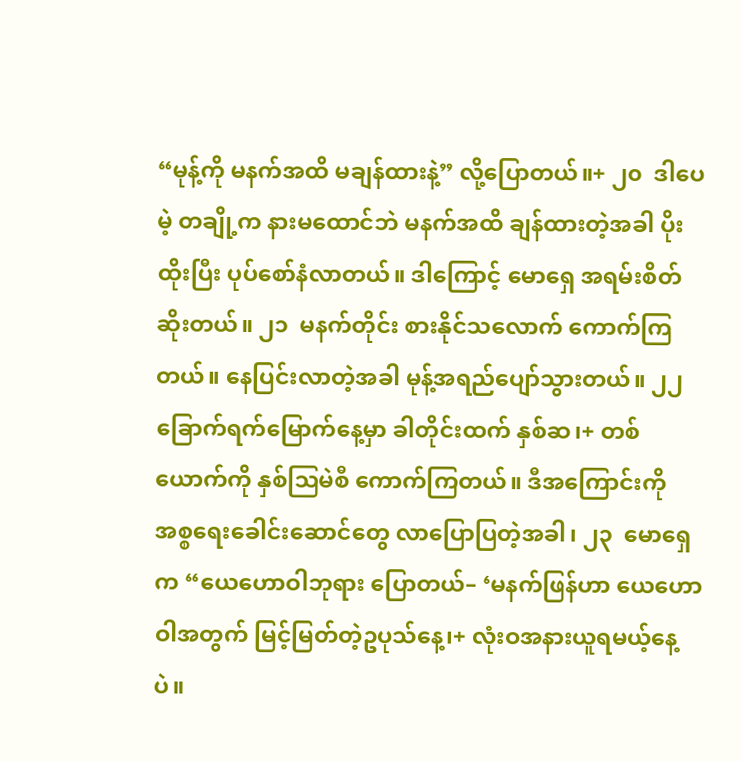“မုန့်ကို မနက်အထိ မချန်ထားနဲ့” လို့ပြောတယ်။+ ၂၀  ဒါပေမဲ့ တချို့က နားမထောင်ဘဲ မနက်အထိ ချန်ထားတဲ့အခါ ပိုးထိုးပြီး ပုပ်စော်နံလာတယ်။ ဒါကြောင့် မောရှေ အရမ်းစိတ်ဆိုးတယ်။ ၂၁  မနက်တိုင်း စားနိုင်သလောက် ကောက်ကြတယ်။ နေပြင်းလာတဲ့အခါ မုန့်အရည်ပျော်သွားတယ်။ ၂၂  ခြောက်ရက်မြောက်နေ့မှာ ခါတိုင်းထက် နှစ်ဆ၊+ တစ်ယောက်ကို နှစ်ဩမဲစီ ကောက်ကြတယ်။ ဒီအကြောင်းကို အစ္စရေးခေါင်းဆောင်တွေ လာပြောပြတဲ့အခါ၊ ၂၃  မောရှေက “ယေဟောဝါဘုရား ပြောတယ်– ‘မနက်ဖြန်ဟာ ယေဟောဝါအတွက် မြင့်မြတ်တဲ့ဥပုသ်နေ့၊+ လုံးဝအနားယူရမယ့်နေ့ပဲ။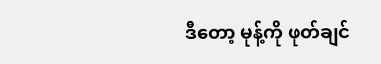ဒီတော့ မုန့်ကို ဖုတ်ချင်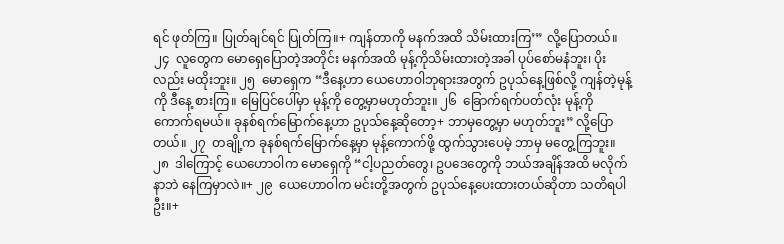ရင် ဖုတ်ကြ။ ပြုတ်ချင်ရင် ပြုတ်ကြ။+ ကျန်တာကို မနက်အထိ သိမ်းထားကြ’” လို့ပြောတယ်။ ၂၄  လူတွေက မောရှေပြောတဲ့အတိုင်း မနက်အထိ မုန့်ကိုသိမ်းထားတဲ့အခါ ပုပ်စော်မနံဘူး၊ ပိုးလည်း မထိုးဘူး။ ၂၅  မောရှေက “ဒီနေ့ဟာ ယေဟောဝါဘုရားအတွက် ဥပုသ်နေ့ဖြစ်လို့ ကျန်တဲ့မုန့်ကို ဒီနေ့ စားကြ။ မြေပြင်ပေါ်မှာ မုန့်ကို တွေ့မှာမဟုတ်ဘူး။ ၂၆  ခြောက်ရက်ပတ်လုံး မုန့်ကို ကောက်ရမယ်။ ခုနစ်ရက်မြောက်နေ့ဟာ ဥပုသ်နေ့ဆိုတော့+ ဘာမှတွေ့မှာ မဟုတ်ဘူး” လို့ပြောတယ်။ ၂၇  တချို့က ခုနစ်ရက်မြောက်နေ့မှာ မုန့်ကောက်ဖို့ ထွက်သွားပေမဲ့ ဘာမှ မတွေ့ကြဘူး။ ၂၈  ဒါကြောင့် ယေဟောဝါက မောရှေကို “ငါ့ပညတ်တွေ၊ ဥပဒေတွေကို ဘယ်အချိန်အထိ မလိုက်နာဘဲ နေကြမှာလဲ။+ ၂၉  ယေဟောဝါက မင်းတို့အတွက် ဥပုသ်နေ့ပေးထားတယ်ဆိုတာ သတိရပါဦး။+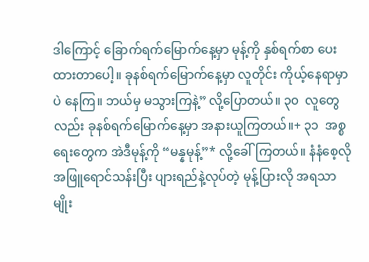ဒါကြောင့် ခြောက်ရက်မြောက်နေ့မှာ မုန့်ကို နှစ်ရက်စာ ပေးထားတာပေါ့။ ခုနစ်ရက်မြောက်နေ့မှာ လူတိုင်း ကိုယ့်နေရာမှာပဲ နေကြ။ ဘယ်မှ မသွားကြနဲ့” လို့ပြောတယ်။ ၃၀  လူတွေလည်း ခုနစ်ရက်မြောက်နေ့မှာ အနားယူကြတယ်။+ ၃၁  အစ္စရေးတွေက အဲဒီမုန့်ကို “မန္နမုန့်”* လို့ခေါ်ကြတယ်။ နံနံစေ့လို အဖြူရောင်သန်းပြီး ပျားရည်နဲ့လုပ်တဲ့ မုန့်ပြားလို အရသာမျိုး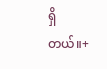ရှိတယ်။+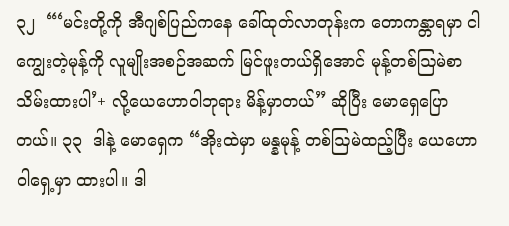၃၂  “‘မင်းတို့ကို အီဂျစ်ပြည်ကနေ ခေါ်ထုတ်လာတုန်းက တောကန္တာရမှာ ငါကျွေးတဲ့မုန့်ကို လူမျိုးအစဉ်အဆက် မြင်ဖူးတယ်ရှိအောင် မုန့်တစ်ဩမဲစာ သိမ်းထားပါ’+ လို့ယေဟောဝါဘုရား မိန့်မှာတယ်” ဆိုပြီး မောရှေပြောတယ်။ ၃၃  ဒါနဲ့ မောရှေက “အိုးထဲမှာ မန္နမုန့် တစ်ဩမဲထည့်ပြီး ယေဟောဝါရှေ့မှာ ထားပါ။ ဒါ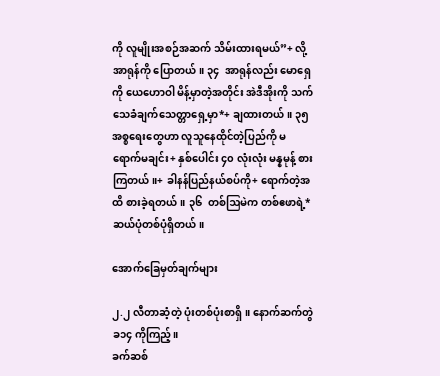ကို လူမျိုးအစဉ်အဆက် သိမ်းထားရမယ်”+ လို့အာရုန်ကို ပြောတယ်။ ၃၄  အာရုန်လည်း မောရှေကို ယေဟောဝါ မိန့်မှာတဲ့အတိုင်း အဲဒီအိုးကို သက်သေခံချက်သေတ္တာရှေ့မှာ*+ ချထားတယ်။ ၃၅  အစ္စရေးတွေဟာ လူသူနေထိုင်တဲ့ပြည်ကို မရောက်မချင်း+ နှစ်ပေါင်း ၄၀ လုံးလုံး မန္နမုန့် စားကြတယ်။+ ခါနန်ပြည်နယ်စပ်ကို+ ရောက်တဲ့အထိ စားခဲ့ရတယ်။ ၃၆  တစ်ဩမဲက တစ်ဧဖာရဲ့* ဆယ်ပုံတစ်ပုံရှိတယ်။

အောက်ခြေမှတ်ချက်များ

၂.၂ လီတာဆံ့တဲ့ ပုံးတစ်ပုံးစာရှိ။ နောက်ဆက်တွဲ ခ၁၄ ကိုကြည့်။
ခက်ဆစ်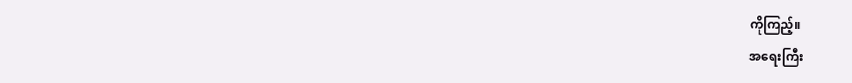ကိုကြည့်။
အရေးကြီး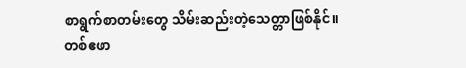စာရွက်စာတမ်းတွေ သိမ်းဆည်းတဲ့သေတ္တာဖြစ်နိုင်။
တစ်ဧဖာ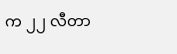က ၂၂ လီတာ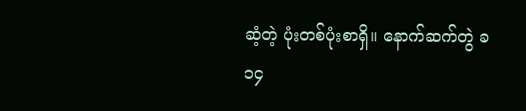ဆံ့တဲ့ ပုံးတစ်ပုံးစာရှိ။ နောက်ဆက်တွဲ ခ၁၄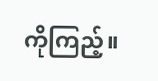ကိုကြည့်။